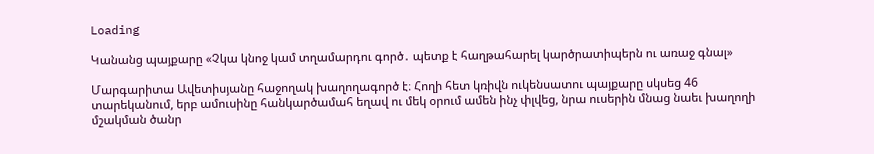Loading

Կանանց պայքարը «Չկա կնոջ կամ տղամարդու գործ․ պետք է հաղթահարել կարծրատիպերն ու առաջ գնալ»

Մարգարիտա Ավետիսյանը հաջողակ խաղողագործ է։ Հողի հետ կռիվն ուկենսատու պայքարը սկսեց 46 տարեկանում, երբ ամուսինը հանկարծամահ եղավ ու մեկ օրում ամեն ինչ փլվեց, նրա ուսերին մնաց նաեւ խաղողի մշակման ծանր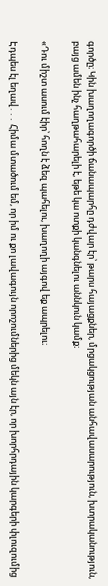գործը։ Կին խաղողագործի ճանապարհը դժվար էր՝ թարս հայացքներ, մրցակցության անհավասարություն, խտրականություն, բայց ամեն ինչ հաղթահարելի է, եթե կա ոտքի կանգնելու աննկուն կամք։

«Դու միշտ ասում էիր՝ հողն է ձեզ պահելու, խաղողի այգով եք ապրելու։

Էդպես էլ եղավ․․․ Հիմա մտածում եմ, որ իմ ու քո լավագույն որոշումներից մեկն այն էր, որ խորհրդային կարգերի փլուզումից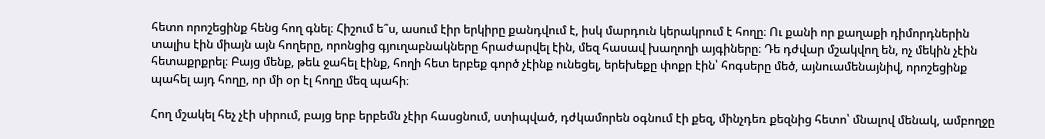հետո որոշեցինք հենց հող գնել։ Հիշում ե՞ս, ասում էիր երկիրը քանդվում է, իսկ մարդուն կերակրում է հողը։ Ու քանի որ քաղաքի դիմորդներին տալիս էին միայն այն հողերը, որոնցից գյուղաբնակները հրաժարվել էին, մեզ հասավ խաղողի այգիները։ Դե դժվար մշակվող են, ոչ մեկին չէին հետաքրքրել։ Բայց մենք, թեև ջահել էինք, հողի հետ երբեք գործ չէինք ունեցել, երեխեքը փոքր էին՝ հոգսերը մեծ, այնուամենայնիվ, որոշեցինք պահել այդ հողը, որ մի օր էլ հողը մեզ պահի։

Հող մշակել հեչ չէի սիրում, բայց երբ երբեմն չէիր հասցնում, ստիպված, դժկամորեն օգնում էի քեզ, մինչդեռ քեզնից հետո՝ մնալով մենակ, ամբողջը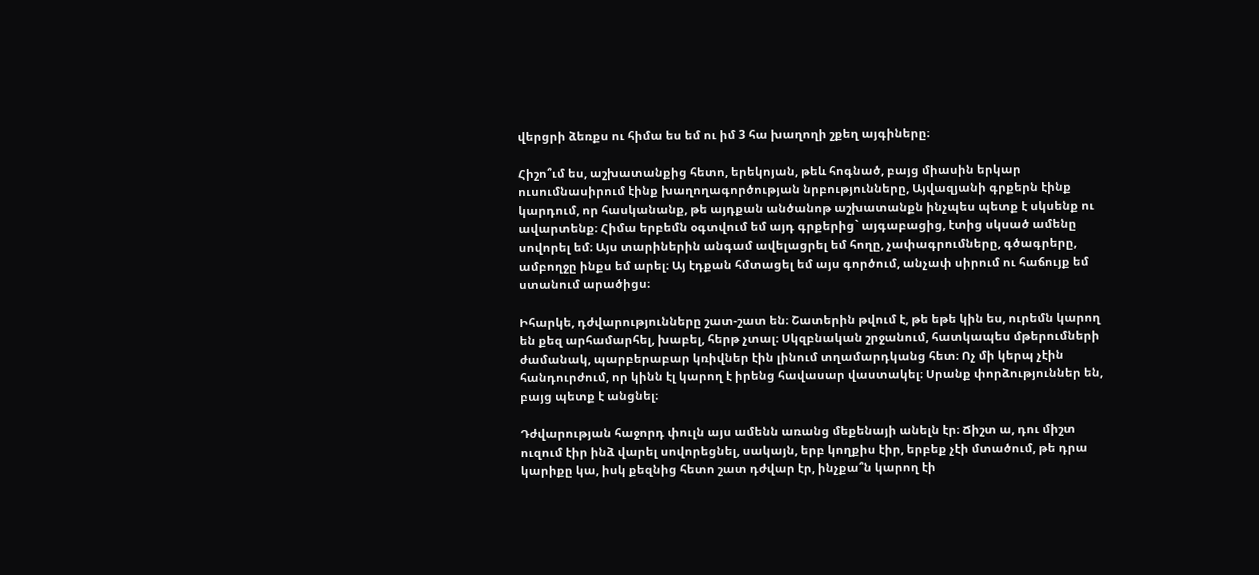վերցրի ձեռքս ու հիմա ես եմ ու իմ 3 հա խաղողի շքեղ այգիները։

Հիշո՞ւմ ես, աշխատանքից հետո, երեկոյան, թեև հոգնած, բայց միասին երկար ուսումնասիրում էինք խաղողագործության նրբությունները, Այվազյանի գրքերն էինք կարդում, որ հասկանանք, թե այդքան անծանոթ աշխատանքն ինչպես պետք է սկսենք ու ավարտենք։ Հիմա երբեմն օգտվում եմ այդ գրքերից` այգաբացից, էտից սկսած ամենը սովորել եմ։ Այս տարիներին անգամ ավելացրել եմ հողը, չափագրումները, գծագրերը, ամբողջը ինքս եմ արել։ Այ էդքան հմտացել եմ այս գործում, անչափ սիրում ու հաճույք եմ ստանում արածիցս։

Իհարկե, դժվարությունները շատ-շատ են։ Շատերին թվում է, թե եթե կին ես, ուրեմն կարող են քեզ արհամարհել, խաբել, հերթ չտալ։ Սկզբնական շրջանում, հատկապես մթերումների ժամանակ, պարբերաբար կռիվներ էին լինում տղամարդկանց հետ։ Ոչ մի կերպ չէին հանդուրժում, որ կինն էլ կարող է իրենց հավասար վաստակել։ Սրանք փորձություններ են, բայց պետք է անցնել։

Դժվարության հաջորդ փուլն այս ամենն առանց մեքենայի անելն էր։ Ճիշտ ա, դու միշտ ուզում էիր ինձ վարել սովորեցնել, սակայն, երբ կողքիս էիր, երբեք չէի մտածում, թե դրա կարիքը կա, իսկ քեզնից հետո շատ դժվար էր, ինչքա՞ն կարող էի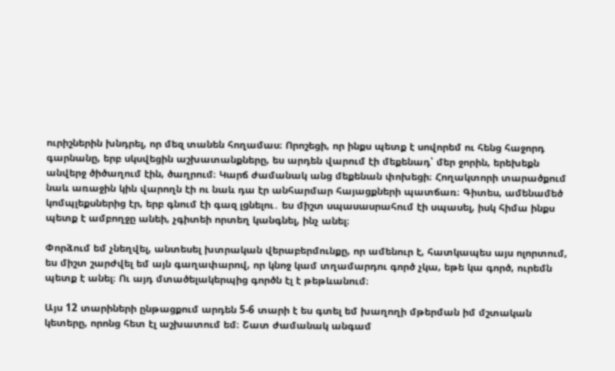ուրիշներին խնդրել, որ մեզ տանեն հողամաս։ Որոշեցի, որ ինքս պետք է սովորեմ ու հենց հաջորդ գարնանը, երբ սկսվեցին աշխատանքները, ես արդեն վարում էի մեքենադ՝ մեր ջորին, երեխեքն անվերջ ծիծաղում էին, ծաղրում։ Կարճ ժամանակ անց մեքենան փոխեցի։ Հողակտորի տարածքում նաև առաջին կին վարողն էի ու նաև դա էր անհարմար հայացքների պատճառ։ Գիտես, ամենամեծ կոմպլեքսներից էր, երբ գնում էի գազ լցնելու․ ես միշտ սպասասրահում էի սպասել, իսկ հիմա ինքս պետք է ամբողջը անեի, չգիտեի որտեղ կանգնել, ինչ անել։

Փորձում եմ չնեղվել, անտեսել խտրական վերաբերմունքը, որ ամենուր է, հատկապես այս ոլորտում, ես միշտ շարժվել եմ այն գաղափարով, որ կնոջ կամ տղամարդու գործ չկա, եթե կա գործ, ուրեմն պետք է անել։ Ու այդ մտածելակերպից գործն էլ է թեթևանում։

Այս 12 տարիների ընթացքում արդեն 5-6 տարի է ես գտել եմ խաղողի մթերման իմ մշտական կետերը, որոնց հետ էլ աշխատում եմ։ Շատ ժամանակ անգամ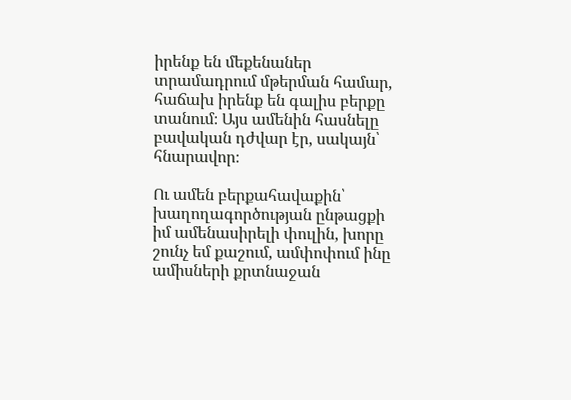իրենք են մեքենաներ տրամադրում մթերման համար, հաճախ իրենք են գալիս բերքը տանում։ Այս ամենին հասնելը բավական դժվար էր, սակայն՝ հնարավոր։

Ու ամեն բերքահավաքին՝ խաղողագործության ընթացքի իմ ամենասիրելի փուլին, խորը շունչ եմ քաշում, ամփոփում ինը ամիսների քրտնաջան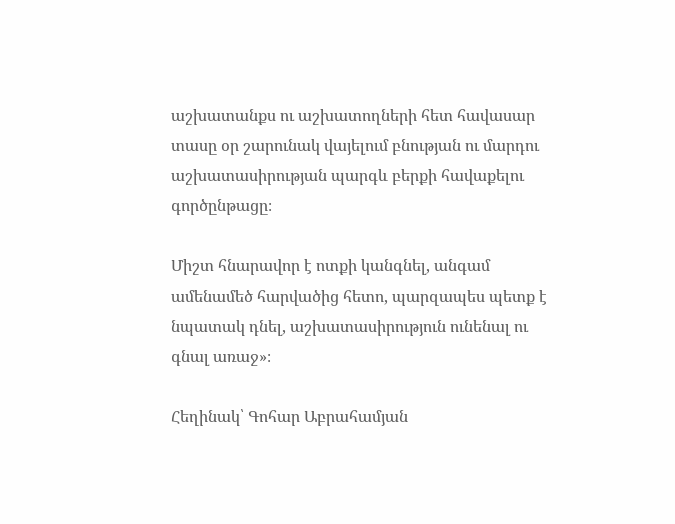աշխատանքս ու աշխատողների հետ հավասար տասը օր շարունակ վայելում բնության ու մարդու աշխատասիրության պարգև բերքի հավաքելու գործընթացը։

Միշտ հնարավոր է ոտքի կանգնել, անգամ ամենամեծ հարվածից հետո, պարզապես պետք է նպատակ դնել, աշխատասիրություն ունենալ ու գնալ առաջ»։

Հեղինակ՝ Գոհար Աբրահամյան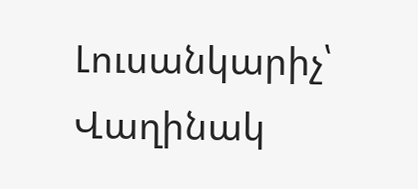Լուսանկարիչ՝ Վաղինակ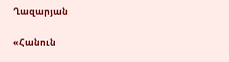Ղազարյան

«Հանուն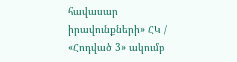հավասար իրավունքների» ՀԿ / «Հոդված 3» ակումբ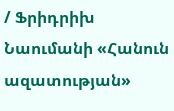/ Ֆրիդրիխ Նաումանի «Հանուն ազատության»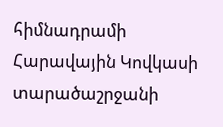հիմնադրամի Հարավային Կովկասի տարածաշրջանի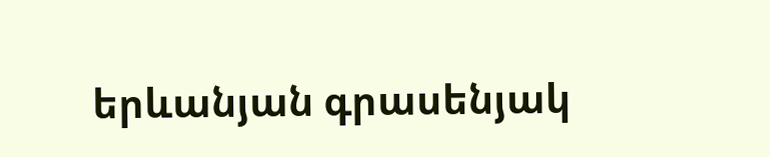երևանյան գրասենյակ